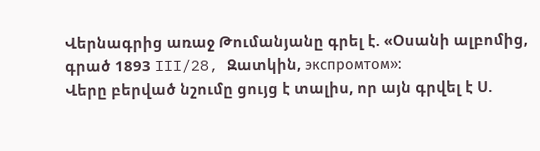Վերնագրից առաջ Թումանյանը գրել է. «Օսանի ալբոմից, գրած 1893 III/28, Զատկին, экспромтом»:
Վերը բերված նշումը ցույց է տալիս, որ այն գրվել է Ս.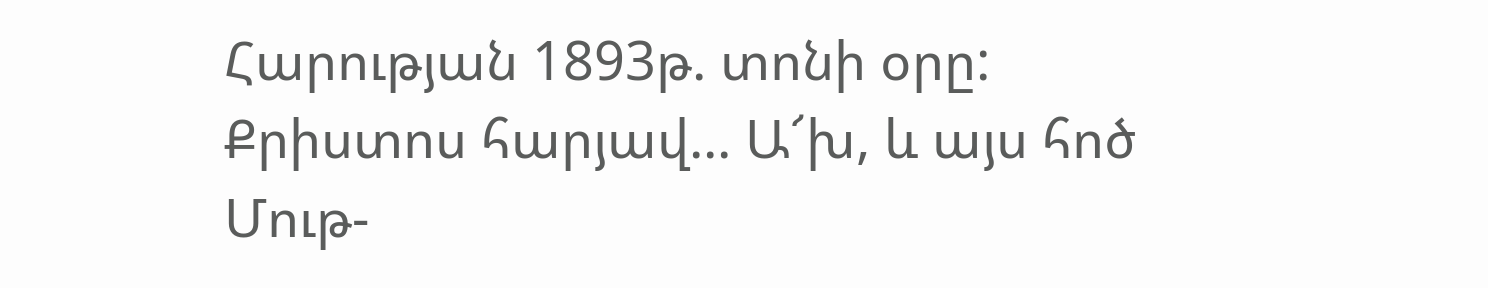Հարության 1893թ. տոնի օրը:
Քրիստոս հարյավ... Ա՜խ, և այս հոծ
Մութ-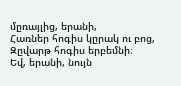մըռայլից, երանի,
Հառներ հոգիս կըրակ ու բոց,
Զըվարթ հոգիս երբեմնի։
Եվ, երանի, նույն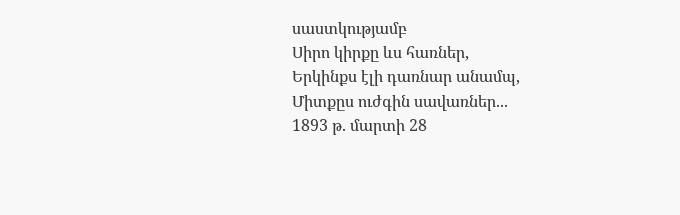սաստկությամբ
Սիրո կիրքը ևս հառներ,
Երկինքս էլի դառնար անամպ,
Միտքըս ուժգին սավառներ...
1893 թ. մարտի 28